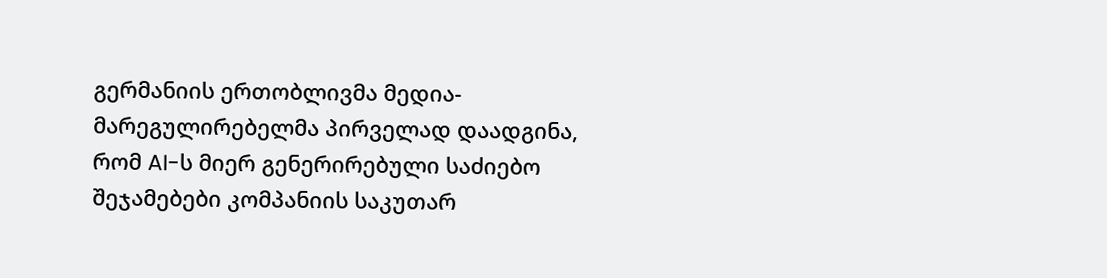გერმანიის ერთობლივმა მედია-მარეგულირებელმა პირველად დაადგინა, რომ AI-ს მიერ გენერირებული საძიებო შეჯამებები კომპანიის საკუთარ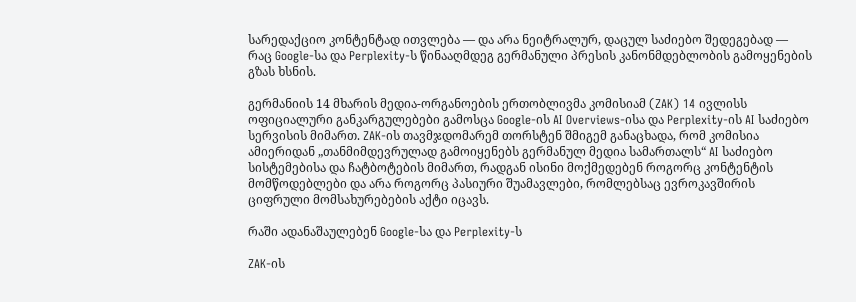სარედაქციო კონტენტად ითვლება — და არა ნეიტრალურ, დაცულ საძიებო შედეგებად — რაც Google-სა და Perplexity-ს წინააღმდეგ გერმანული პრესის კანონმდებლობის გამოყენების გზას ხსნის.

გერმანიის 14 მხარის მედია-ორგანოების ერთობლივმა კომისიამ (ZAK) 14 ივლისს ოფიციალური განკარგულებები გამოსცა Google-ის AI Overviews-ისა და Perplexity-ის AI საძიებო სერვისის მიმართ. ZAK-ის თავმჯდომარემ თორსტენ შმიგემ განაცხადა, რომ კომისია ამიერიდან „თანმიმდევრულად გამოიყენებს გერმანულ მედია სამართალს“ AI საძიებო სისტემებისა და ჩატბოტების მიმართ, რადგან ისინი მოქმედებენ როგორც კონტენტის მომწოდებლები და არა როგორც პასიური შუამავლები, რომლებსაც ევროკავშირის ციფრული მომსახურებების აქტი იცავს.

რაში ადანაშაულებენ Google-სა და Perplexity-ს

ZAK-ის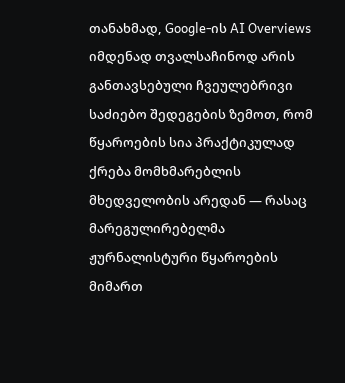თანახმად, Google-ის AI Overviews იმდენად თვალსაჩინოდ არის განთავსებული ჩვეულებრივი საძიებო შედეგების ზემოთ, რომ წყაროების სია პრაქტიკულად ქრება მომხმარებლის მხედველობის არედან — რასაც მარეგულირებელმა ჟურნალისტური წყაროების მიმართ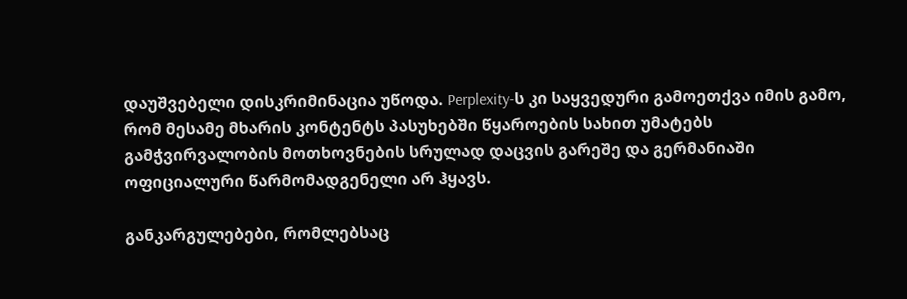დაუშვებელი დისკრიმინაცია უწოდა. Perplexity-ს კი საყვედური გამოეთქვა იმის გამო, რომ მესამე მხარის კონტენტს პასუხებში წყაროების სახით უმატებს გამჭვირვალობის მოთხოვნების სრულად დაცვის გარეშე და გერმანიაში ოფიციალური წარმომადგენელი არ ჰყავს.

განკარგულებები, რომლებსაც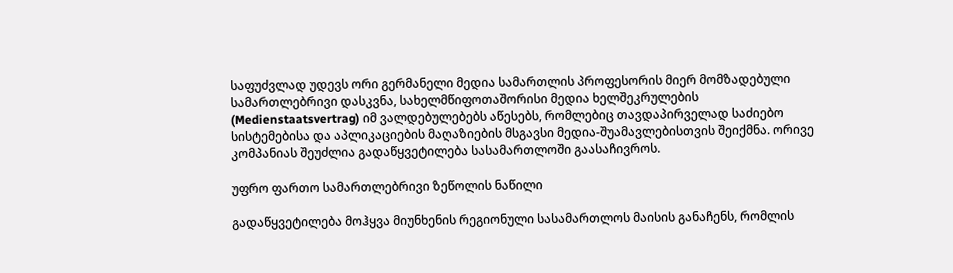საფუძვლად უდევს ორი გერმანელი მედია სამართლის პროფესორის მიერ მომზადებული სამართლებრივი დასკვნა, სახელმწიფოთაშორისი მედია ხელშეკრულების (Medienstaatsvertrag) იმ ვალდებულებებს აწესებს, რომლებიც თავდაპირველად საძიებო სისტემებისა და აპლიკაციების მაღაზიების მსგავსი მედია-შუამავლებისთვის შეიქმნა. ორივე კომპანიას შეუძლია გადაწყვეტილება სასამართლოში გაასაჩივროს.

უფრო ფართო სამართლებრივი ზეწოლის ნაწილი

გადაწყვეტილება მოჰყვა მიუნხენის რეგიონული სასამართლოს მაისის განაჩენს, რომლის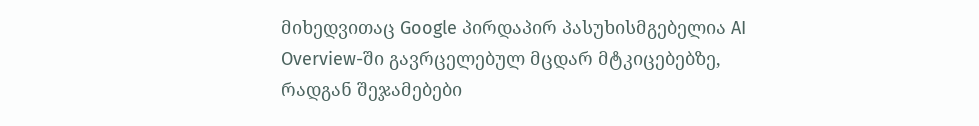მიხედვითაც Google პირდაპირ პასუხისმგებელია AI Overview-ში გავრცელებულ მცდარ მტკიცებებზე, რადგან შეჯამებები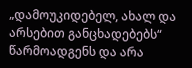„დამოუკიდებელ, ახალ და არსებით განცხადებებს“ წარმოადგენს და არა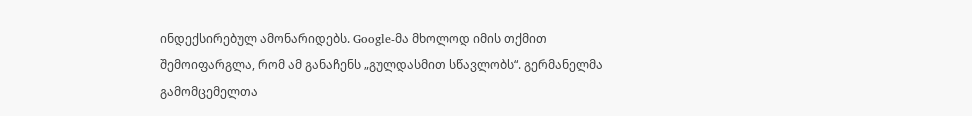ინდექსირებულ ამონარიდებს. Google-მა მხოლოდ იმის თქმით შემოიფარგლა, რომ ამ განაჩენს „გულდასმით სწავლობს“. გერმანელმა გამომცემელთა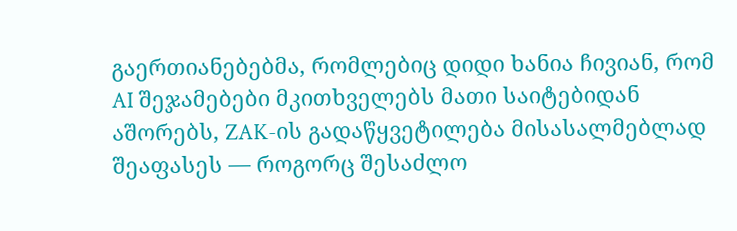გაერთიანებებმა, რომლებიც დიდი ხანია ჩივიან, რომ AI შეჯამებები მკითხველებს მათი საიტებიდან აშორებს, ZAK-ის გადაწყვეტილება მისასალმებლად შეაფასეს — როგორც შესაძლო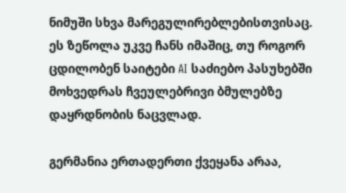ნიმუში სხვა მარეგულირებლებისთვისაც. ეს ზეწოლა უკვე ჩანს იმაშიც, თუ როგორ ცდილობენ საიტები AI საძიებო პასუხებში მოხვედრას ჩვეულებრივი ბმულებზე დაყრდნობის ნაცვლად.

გერმანია ერთადერთი ქვეყანა არაა,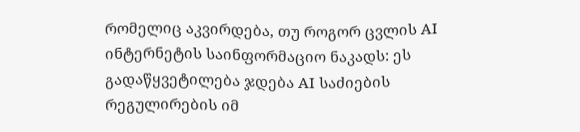რომელიც აკვირდება, თუ როგორ ცვლის AI ინტერნეტის საინფორმაციო ნაკადს: ეს გადაწყვეტილება ჯდება AI საძიების რეგულირების იმ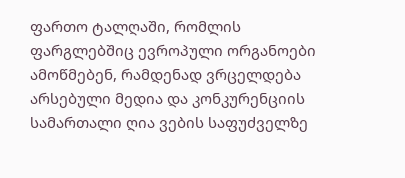ფართო ტალღაში, რომლის ფარგლებშიც ევროპული ორგანოები ამოწმებენ, რამდენად ვრცელდება არსებული მედია და კონკურენციის სამართალი ღია ვების საფუძველზე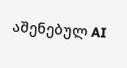აშენებულ AI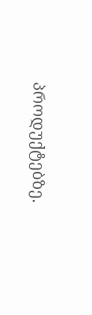პროდუქტებზე.